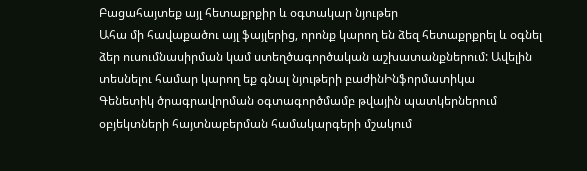Բացահայտեք այլ հետաքրքիր և օգտակար նյութեր
Ահա մի հավաքածու այլ ֆայլերից, որոնք կարող են ձեզ հետաքրքրել և օգնել ձեր ուսումնասիրման կամ ստեղծագործական աշխատանքներում: Ավելին տեսնելու համար կարող եք գնալ նյութերի բաժինԻնֆորմատիկա
Գենետիկ ծրագրավորման օգտագործմամբ թվային պատկերներում օբյեկտների հայտնաբերման համակարգերի մշակում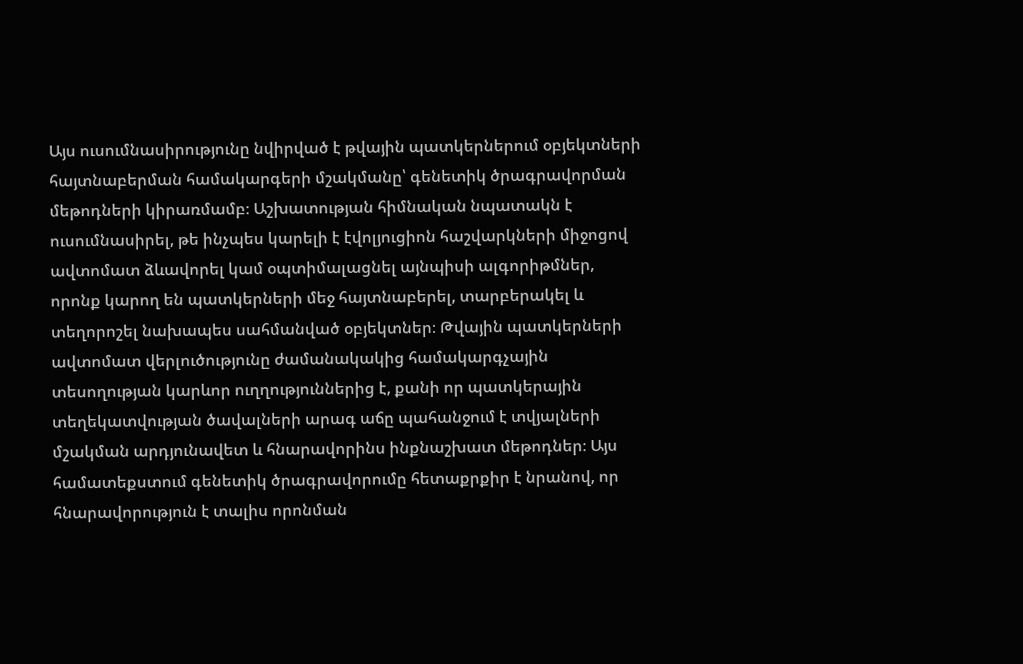Այս ուսումնասիրությունը նվիրված է թվային պատկերներում օբյեկտների հայտնաբերման համակարգերի մշակմանը՝ գենետիկ ծրագրավորման մեթոդների կիրառմամբ։ Աշխատության հիմնական նպատակն է ուսումնասիրել, թե ինչպես կարելի է էվոլյուցիոն հաշվարկների միջոցով ավտոմատ ձևավորել կամ օպտիմալացնել այնպիսի ալգորիթմներ, որոնք կարող են պատկերների մեջ հայտնաբերել, տարբերակել և տեղորոշել նախապես սահմանված օբյեկտներ։ Թվային պատկերների ավտոմատ վերլուծությունը ժամանակակից համակարգչային տեսողության կարևոր ուղղություններից է, քանի որ պատկերային տեղեկատվության ծավալների արագ աճը պահանջում է տվյալների մշակման արդյունավետ և հնարավորինս ինքնաշխատ մեթոդներ։ Այս համատեքստում գենետիկ ծրագրավորումը հետաքրքիր է նրանով, որ հնարավորություն է տալիս որոնման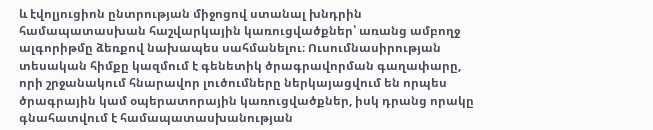և էվոլյուցիոն ընտրության միջոցով ստանալ խնդրին համապատասխան հաշվարկային կառուցվածքներ՝ առանց ամբողջ ալգորիթմը ձեռքով նախապես սահմանելու։ Ուսումնասիրության տեսական հիմքը կազմում է գենետիկ ծրագրավորման գաղափարը, որի շրջանակում հնարավոր լուծումները ներկայացվում են որպես ծրագրային կամ օպերատորային կառուցվածքներ, իսկ դրանց որակը գնահատվում է համապատասխանության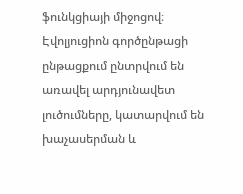ֆունկցիայի միջոցով։ Էվոլյուցիոն գործընթացի ընթացքում ընտրվում են առավել արդյունավետ լուծումները, կատարվում են խաչասերման և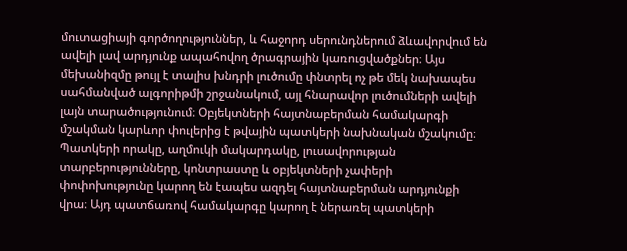մուտացիայի գործողություններ, և հաջորդ սերունդներում ձևավորվում են ավելի լավ արդյունք ապահովող ծրագրային կառուցվածքներ։ Այս մեխանիզմը թույլ է տալիս խնդրի լուծումը փնտրել ոչ թե մեկ նախապես սահմանված ալգորիթմի շրջանակում, այլ հնարավոր լուծումների ավելի լայն տարածությունում։ Օբյեկտների հայտնաբերման համակարգի մշակման կարևոր փուլերից է թվային պատկերի նախնական մշակումը։ Պատկերի որակը, աղմուկի մակարդակը, լուսավորության տարբերությունները, կոնտրաստը և օբյեկտների չափերի փոփոխությունը կարող են էապես ազդել հայտնաբերման արդյունքի վրա։ Այդ պատճառով համակարգը կարող է ներառել պատկերի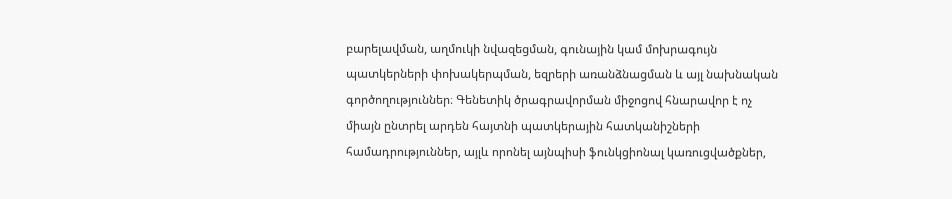բարելավման, աղմուկի նվազեցման, գունային կամ մոխրագույն պատկերների փոխակերպման, եզրերի առանձնացման և այլ նախնական գործողություններ։ Գենետիկ ծրագրավորման միջոցով հնարավոր է ոչ միայն ընտրել արդեն հայտնի պատկերային հատկանիշների համադրություններ, այլև որոնել այնպիսի ֆունկցիոնալ կառուցվածքներ,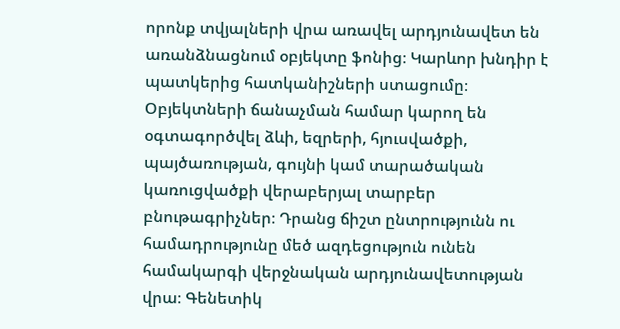որոնք տվյալների վրա առավել արդյունավետ են առանձնացնում օբյեկտը ֆոնից։ Կարևոր խնդիր է պատկերից հատկանիշների ստացումը։ Օբյեկտների ճանաչման համար կարող են օգտագործվել ձևի, եզրերի, հյուսվածքի, պայծառության, գույնի կամ տարածական կառուցվածքի վերաբերյալ տարբեր բնութագրիչներ։ Դրանց ճիշտ ընտրությունն ու համադրությունը մեծ ազդեցություն ունեն համակարգի վերջնական արդյունավետության վրա։ Գենետիկ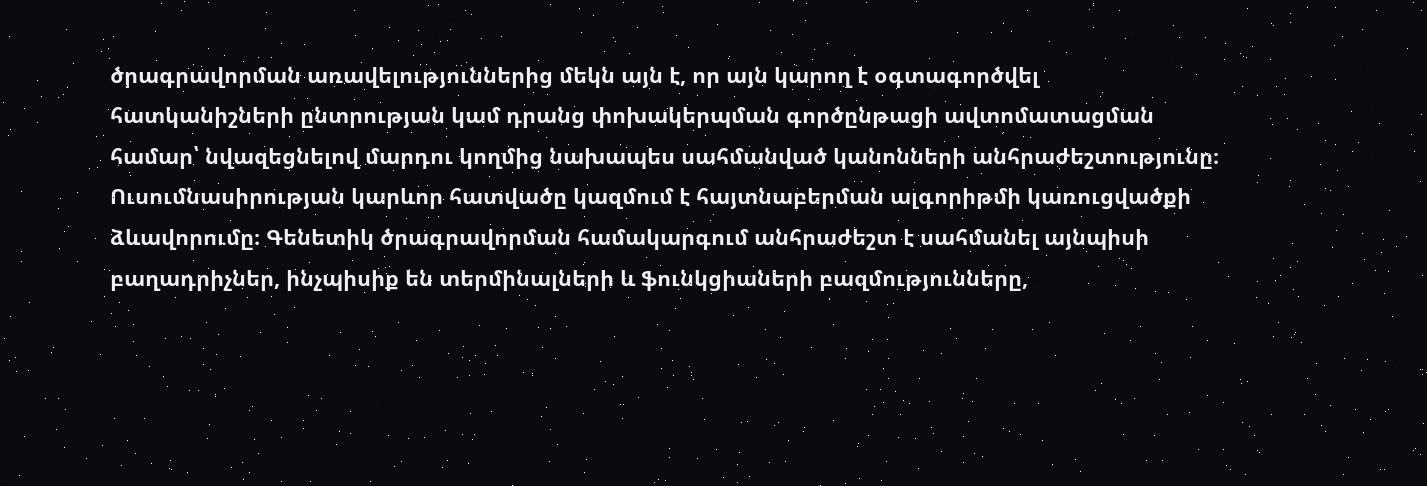ծրագրավորման առավելություններից մեկն այն է, որ այն կարող է օգտագործվել հատկանիշների ընտրության կամ դրանց փոխակերպման գործընթացի ավտոմատացման համար՝ նվազեցնելով մարդու կողմից նախապես սահմանված կանոնների անհրաժեշտությունը։ Ուսումնասիրության կարևոր հատվածը կազմում է հայտնաբերման ալգորիթմի կառուցվածքի ձևավորումը։ Գենետիկ ծրագրավորման համակարգում անհրաժեշտ է սահմանել այնպիսի բաղադրիչներ, ինչպիսիք են տերմինալների և ֆունկցիաների բազմությունները,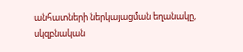անհատների ներկայացման եղանակը, սկզբնական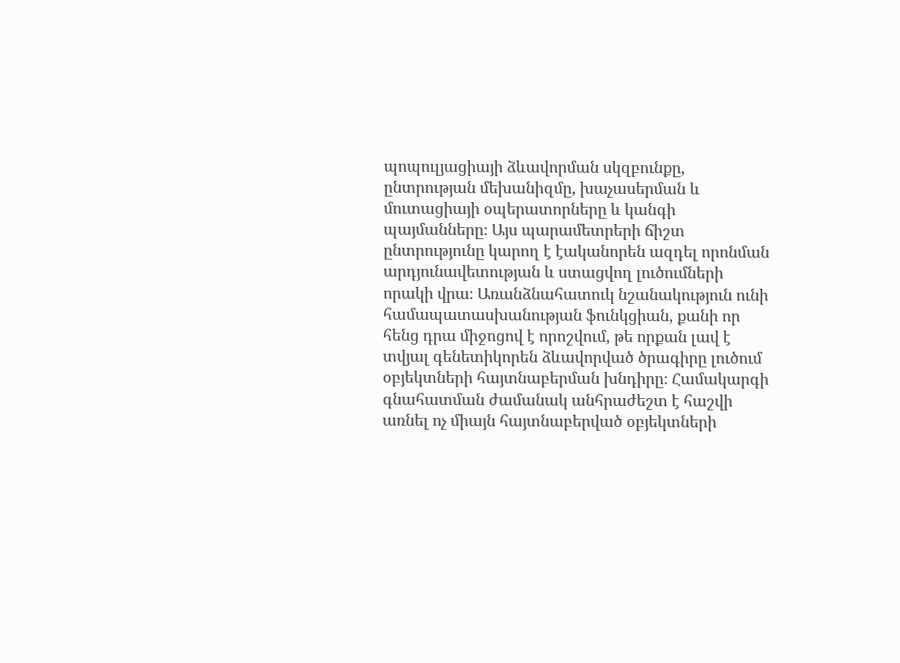պոպուլյացիայի ձևավորման սկզբունքը, ընտրության մեխանիզմը, խաչասերման և մուտացիայի օպերատորները և կանգի պայմանները։ Այս պարամետրերի ճիշտ ընտրությունը կարող է էականորեն ազդել որոնման արդյունավետության և ստացվող լուծումների որակի վրա։ Առանձնահատուկ նշանակություն ունի համապատասխանության ֆունկցիան, քանի որ հենց դրա միջոցով է որոշվում, թե որքան լավ է տվյալ գենետիկորեն ձևավորված ծրագիրը լուծում օբյեկտների հայտնաբերման խնդիրը։ Համակարգի գնահատման ժամանակ անհրաժեշտ է հաշվի առնել ոչ միայն հայտնաբերված օբյեկտների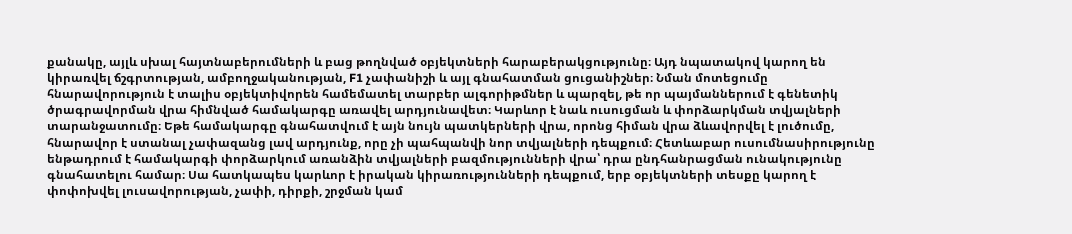քանակը, այլև սխալ հայտնաբերումների և բաց թողնված օբյեկտների հարաբերակցությունը։ Այդ նպատակով կարող են կիրառվել ճշգրտության, ամբողջականության, F1 չափանիշի և այլ գնահատման ցուցանիշներ։ Նման մոտեցումը հնարավորություն է տալիս օբյեկտիվորեն համեմատել տարբեր ալգորիթմներ և պարզել, թե որ պայմաններում է գենետիկ ծրագրավորման վրա հիմնված համակարգը առավել արդյունավետ։ Կարևոր է նաև ուսուցման և փորձարկման տվյալների տարանջատումը։ Եթե համակարգը գնահատվում է այն նույն պատկերների վրա, որոնց հիման վրա ձևավորվել է լուծումը, հնարավոր է ստանալ չափազանց լավ արդյունք, որը չի պահպանվի նոր տվյալների դեպքում։ Հետևաբար ուսումնասիրությունը ենթադրում է համակարգի փորձարկում առանձին տվյալների բազմությունների վրա՝ դրա ընդհանրացման ունակությունը գնահատելու համար։ Սա հատկապես կարևոր է իրական կիրառությունների դեպքում, երբ օբյեկտների տեսքը կարող է փոփոխվել լուսավորության, չափի, դիրքի, շրջման կամ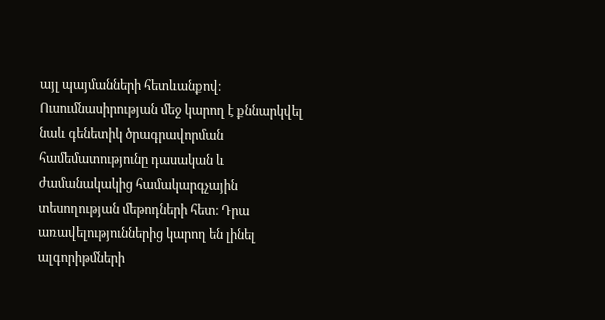այլ պայմանների հետևանքով։ Ուսումնասիրության մեջ կարող է քննարկվել նաև գենետիկ ծրագրավորման համեմատությունը դասական և ժամանակակից համակարգչային տեսողության մեթոդների հետ։ Դրա առավելություններից կարող են լինել ալգորիթմների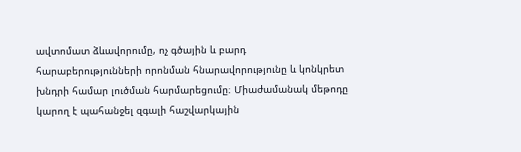ավտոմատ ձևավորումը, ոչ գծային և բարդ հարաբերությունների որոնման հնարավորությունը և կոնկրետ խնդրի համար լուծման հարմարեցումը։ Միաժամանակ մեթոդը կարող է պահանջել զգալի հաշվարկային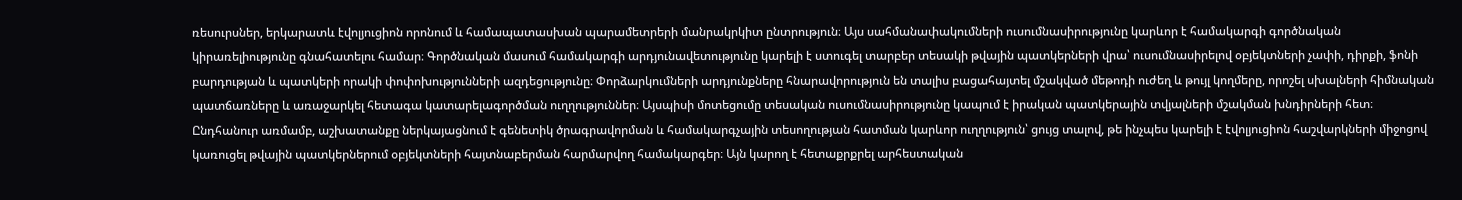ռեսուրսներ, երկարատև էվոլյուցիոն որոնում և համապատասխան պարամետրերի մանրակրկիտ ընտրություն։ Այս սահմանափակումների ուսումնասիրությունը կարևոր է համակարգի գործնական կիրառելիությունը գնահատելու համար։ Գործնական մասում համակարգի արդյունավետությունը կարելի է ստուգել տարբեր տեսակի թվային պատկերների վրա՝ ուսումնասիրելով օբյեկտների չափի, դիրքի, ֆոնի բարդության և պատկերի որակի փոփոխությունների ազդեցությունը։ Փորձարկումների արդյունքները հնարավորություն են տալիս բացահայտել մշակված մեթոդի ուժեղ և թույլ կողմերը, որոշել սխալների հիմնական պատճառները և առաջարկել հետագա կատարելագործման ուղղություններ։ Այսպիսի մոտեցումը տեսական ուսումնասիրությունը կապում է իրական պատկերային տվյալների մշակման խնդիրների հետ։ Ընդհանուր առմամբ, աշխատանքը ներկայացնում է գենետիկ ծրագրավորման և համակարգչային տեսողության հատման կարևոր ուղղություն՝ ցույց տալով, թե ինչպես կարելի է էվոլյուցիոն հաշվարկների միջոցով կառուցել թվային պատկերներում օբյեկտների հայտնաբերման հարմարվող համակարգեր։ Այն կարող է հետաքրքրել արհեստական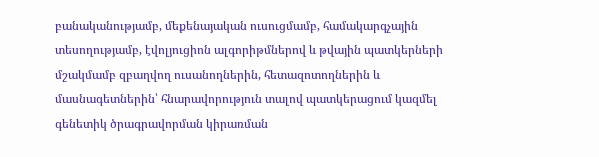բանականությամբ, մեքենայական ուսուցմամբ, համակարգչային տեսողությամբ, էվոլյուցիոն ալգորիթմներով և թվային պատկերների մշակմամբ զբաղվող ուսանողներին, հետազոտողներին և մասնագետներին՝ հնարավորություն տալով պատկերացում կազմել գենետիկ ծրագրավորման կիրառման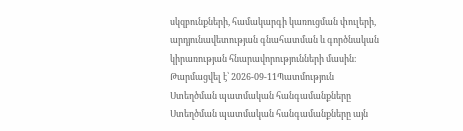սկզբունքների, համակարգի կառուցման փուլերի, արդյունավետության գնահատման և գործնական կիրառության հնարավորությունների մասին։
Թարմացվել է՝ 2026-09-11Պատմություն
Ստեղծման պատմական հանգամանքները
Ստեղծման պատմական հանգամանքները այն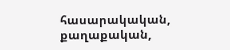հասարակական, քաղաքական,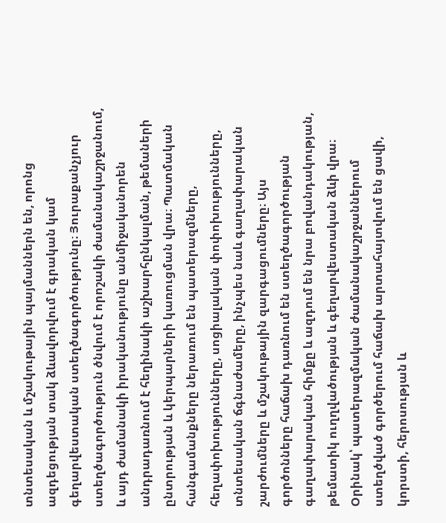տնտեսական և մշակութային պայմաններն են, որոնց ազդեցության տակ ձևավորվում է գրական կամ գեղարվեստական ստեղծագործությունը։ Յուրաքանչյուր ստեղծագործություն ծնվում է որոշակի ժամանակաշրջանում, և այդ ժամանակի իրականությունը անմիջականորեն անդրադառնում է հեղինակի աշխարհընկալման, թեմաների ընտրության և կերպարների կառուցման վրա։ Պատմական հանգամանքները ներառում են պատերազմները, հեղափոխությունները, սոցիալական փոփոխությունները, տնտեսական ճգնաժամերը, ինչպես նաև գաղափարական շարժումները և մշակութային զարգացումները։ Այս գործոնները հաճախ դառնում են ստեղծագործության գաղափարական հիմքը և ազդում են նրա բովանդակության, թեմատիկ ուղղվածության և գեղարվեստական ձևի վրա։ Օրինակ՝ պատերազմական ժամանակաշրջաններում ստեղծված գործերում հաճախ արտահայտվում են ցավի, կորստի, հերոսության և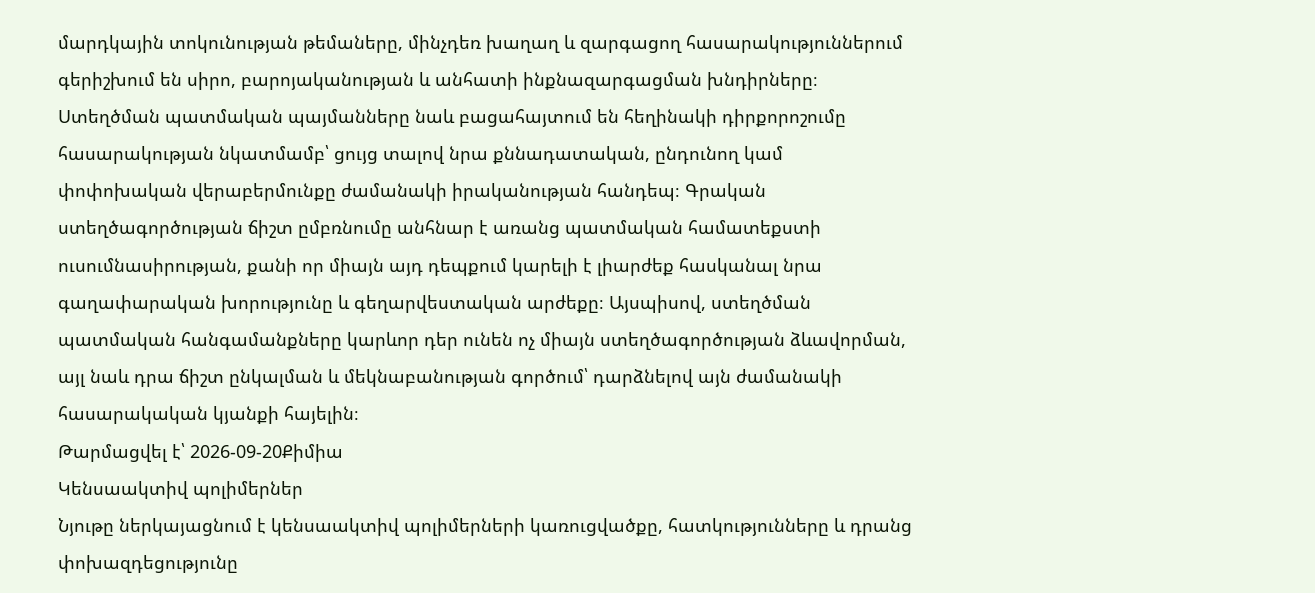մարդկային տոկունության թեմաները, մինչդեռ խաղաղ և զարգացող հասարակություններում գերիշխում են սիրո, բարոյականության և անհատի ինքնազարգացման խնդիրները։ Ստեղծման պատմական պայմանները նաև բացահայտում են հեղինակի դիրքորոշումը հասարակության նկատմամբ՝ ցույց տալով նրա քննադատական, ընդունող կամ փոփոխական վերաբերմունքը ժամանակի իրականության հանդեպ։ Գրական ստեղծագործության ճիշտ ըմբռնումը անհնար է առանց պատմական համատեքստի ուսումնասիրության, քանի որ միայն այդ դեպքում կարելի է լիարժեք հասկանալ նրա գաղափարական խորությունը և գեղարվեստական արժեքը։ Այսպիսով, ստեղծման պատմական հանգամանքները կարևոր դեր ունեն ոչ միայն ստեղծագործության ձևավորման, այլ նաև դրա ճիշտ ընկալման և մեկնաբանության գործում՝ դարձնելով այն ժամանակի հասարակական կյանքի հայելին։
Թարմացվել է՝ 2026-09-20Քիմիա
Կենսաակտիվ պոլիմերներ
Նյութը ներկայացնում է կենսաակտիվ պոլիմերների կառուցվածքը, հատկությունները և դրանց փոխազդեցությունը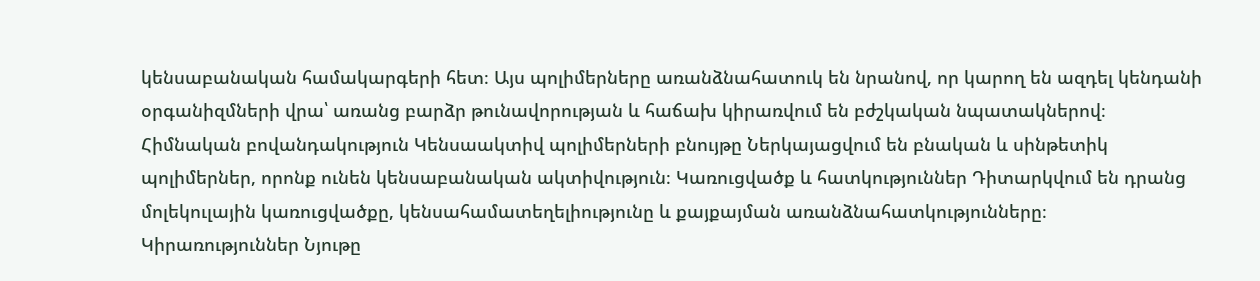կենսաբանական համակարգերի հետ։ Այս պոլիմերները առանձնահատուկ են նրանով, որ կարող են ազդել կենդանի օրգանիզմների վրա՝ առանց բարձր թունավորության և հաճախ կիրառվում են բժշկական նպատակներով։ Հիմնական բովանդակություն Կենսաակտիվ պոլիմերների բնույթը Ներկայացվում են բնական և սինթետիկ պոլիմերներ, որոնք ունեն կենսաբանական ակտիվություն։ Կառուցվածք և հատկություններ Դիտարկվում են դրանց մոլեկուլային կառուցվածքը, կենսահամատեղելիությունը և քայքայման առանձնահատկությունները։ Կիրառություններ Նյութը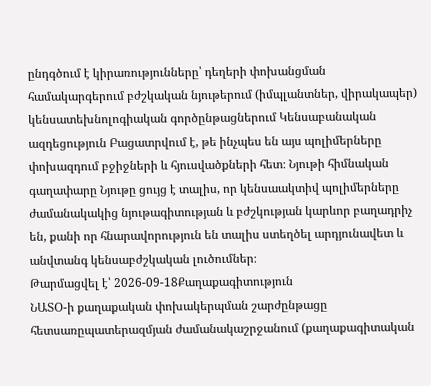ընդգծում է կիրառությունները՝ դեղերի փոխանցման համակարգերում բժշկական նյութերում (իմպլանտներ, վիրակապեր) կենսատեխնոլոգիական գործընթացներում Կենսաբանական ազդեցություն Բացատրվում է, թե ինչպես են այս պոլիմերները փոխազդում բջիջների և հյուսվածքների հետ։ Նյութի հիմնական գաղափարը Նյութը ցույց է տալիս, որ կենսաակտիվ պոլիմերները ժամանակակից նյութագիտության և բժշկության կարևոր բաղադրիչ են, քանի որ հնարավորություն են տալիս ստեղծել արդյունավետ և անվտանգ կենսաբժշկական լուծումներ։
Թարմացվել է՝ 2026-09-18Քաղաքագիտություն
ՆԱՏՕ-ի քաղաքական փոխակերպման շարժընթացը հետսառըպատերազմյան ժամանակաշրջանում (քաղաքագիտական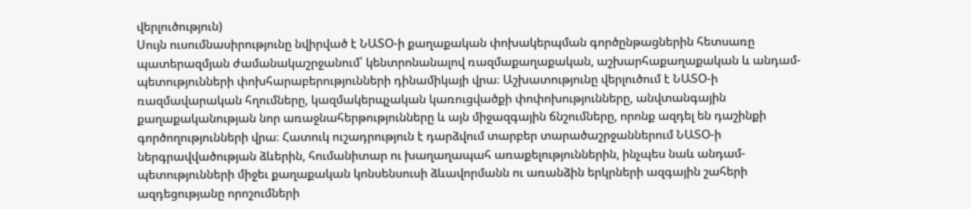վերլուծություն)
Սույն ուսումնասիրությունը նվիրված է ՆԱՏՕ-ի քաղաքական փոխակերպման գործընթացներին հետսառը պատերազմյան ժամանակաշրջանում՝ կենտրոնանալով ռազմաքաղաքական, աշխարհաքաղաքական և անդամ-պետությունների փոխհարաբերությունների դինամիկայի վրա։ Աշխատությունը վերլուծում է ՆԱՏՕ-ի ռազմավարական հղումները, կազմակերպչական կառուցվածքի փոփոխությունները, անվտանգային քաղաքականության նոր առաջնահերթությունները և այն միջազգային ճնշումները, որոնք ազդել են դաշինքի գործողությունների վրա։ Հատուկ ուշադրություն է դարձվում տարբեր տարածաշրջաններում ՆԱՏՕ-ի ներգրավվածության ձևերին, հումանիտար ու խաղաղապահ առաքելություններին, ինչպես նաև անդամ-պետությունների միջեւ քաղաքական կոնսենսուսի ձևավորմանն ու առանձին երկրների ազգային շահերի ազդեցությանը որոշումների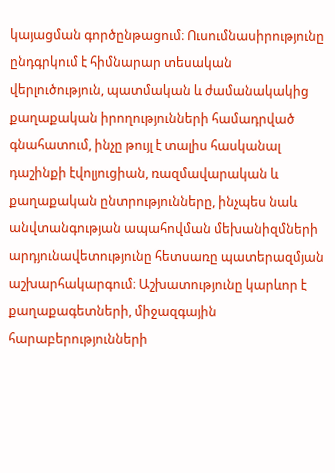կայացման գործընթացում։ Ուսումնասիրությունը ընդգրկում է հիմնարար տեսական վերլուծություն, պատմական և ժամանակակից քաղաքական իրողությունների համադրված գնահատում, ինչը թույլ է տալիս հասկանալ դաշինքի էվոլյուցիան, ռազմավարական և քաղաքական ընտրությունները, ինչպես նաև անվտանգության ապահովման մեխանիզմների արդյունավետությունը հետսառը պատերազմյան աշխարհակարգում։ Աշխատությունը կարևոր է քաղաքագետների, միջազգային հարաբերությունների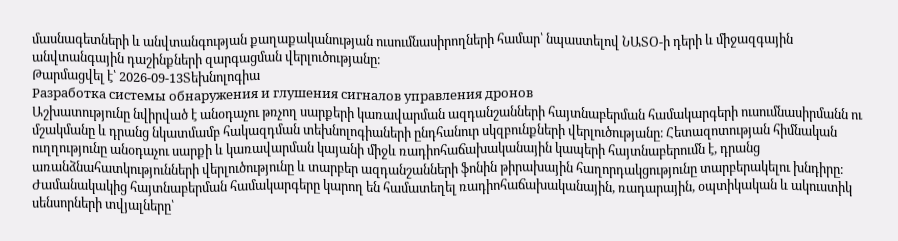մասնագետների և անվտանգության քաղաքականության ուսումնասիրողների համար՝ նպաստելով ՆԱՏՕ-ի դերի և միջազգային անվտանգային դաշինքների զարգացման վերլուծությանը։
Թարմացվել է՝ 2026-09-13Տեխնոլոգիա
Разработка системы обнаружения и глушения сигналов управления дронов
Աշխատությունը նվիրված է անօդաչու թռչող սարքերի կառավարման ազդանշանների հայտնաբերման համակարգերի ուսումնասիրմանն ու մշակմանը և դրանց նկատմամբ հակազդման տեխնոլոգիաների ընդհանուր սկզբունքների վերլուծությանը։ Հետազոտության հիմնական ուղղությունը անօդաչու սարքի և կառավարման կայանի միջև ռադիոհաճախականային կապերի հայտնաբերումն է, դրանց առանձնահատկությունների վերլուծությունը և տարբեր ազդանշանների ֆոնին թիրախային հաղորդակցությունը տարբերակելու խնդիրը։ Ժամանակակից հայտնաբերման համակարգերը կարող են համատեղել ռադիոհաճախականային, ռադարային, օպտիկական և ակուստիկ սենսորների տվյալները՝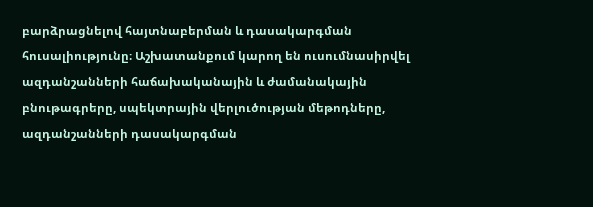բարձրացնելով հայտնաբերման և դասակարգման հուսալիությունը։ Աշխատանքում կարող են ուսումնասիրվել ազդանշանների հաճախականային և ժամանակային բնութագրերը, սպեկտրային վերլուծության մեթոդները, ազդանշանների դասակարգման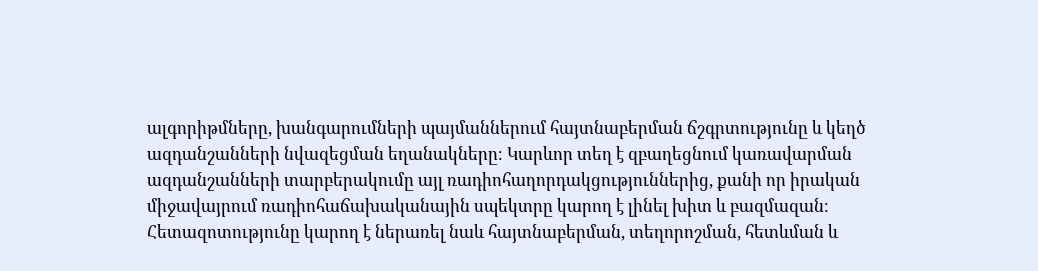ալգորիթմները, խանգարումների պայմաններում հայտնաբերման ճշգրտությունը և կեղծ ազդանշանների նվազեցման եղանակները։ Կարևոր տեղ է զբաղեցնում կառավարման ազդանշանների տարբերակումը այլ ռադիոհաղորդակցություններից, քանի որ իրական միջավայրում ռադիոհաճախականային սպեկտրը կարող է լինել խիտ և բազմազան։ Հետազոտությունը կարող է ներառել նաև հայտնաբերման, տեղորոշման, հետևման և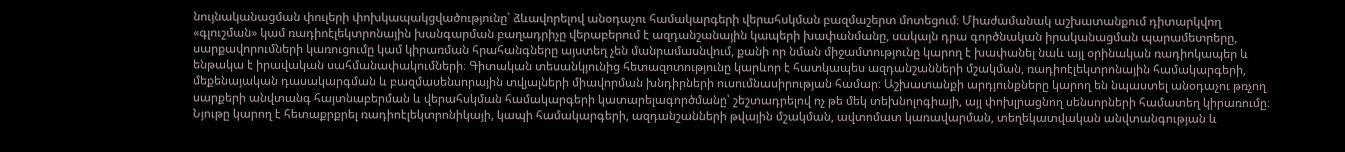նույնականացման փուլերի փոխկապակցվածությունը՝ ձևավորելով անօդաչու համակարգերի վերահսկման բազմաշերտ մոտեցում։ Միաժամանակ աշխատանքում դիտարկվող «գլուշման» կամ ռադիոէլեկտրոնային խանգարման բաղադրիչը վերաբերում է ազդանշանային կապերի խափանմանը, սակայն դրա գործնական իրականացման պարամետրերը, սարքավորումների կառուցումը կամ կիրառման հրահանգները այստեղ չեն մանրամասնվում, քանի որ նման միջամտությունը կարող է խափանել նաև այլ օրինական ռադիոկապեր և ենթակա է իրավական սահմանափակումների։ Գիտական տեսանկյունից հետազոտությունը կարևոր է հատկապես ազդանշանների մշակման, ռադիոէլեկտրոնային համակարգերի, մեքենայական դասակարգման և բազմասենսորային տվյալների միավորման խնդիրների ուսումնասիրության համար։ Աշխատանքի արդյունքները կարող են նպաստել անօդաչու թռչող սարքերի անվտանգ հայտնաբերման և վերահսկման համակարգերի կատարելագործմանը՝ շեշտադրելով ոչ թե մեկ տեխնոլոգիայի, այլ փոխլրացնող սենսորների համատեղ կիրառումը։ Նյութը կարող է հետաքրքրել ռադիոէլեկտրոնիկայի, կապի համակարգերի, ազդանշանների թվային մշակման, ավտոմատ կառավարման, տեղեկատվական անվտանգության և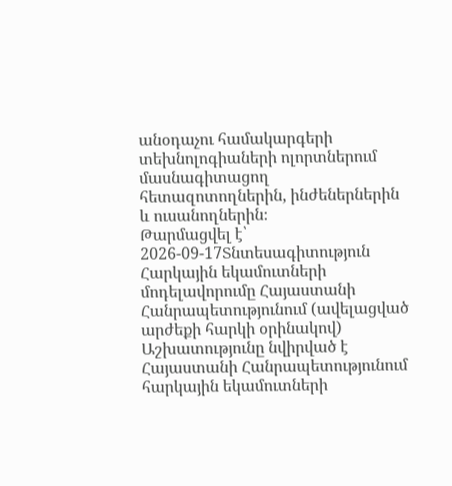անօդաչու համակարգերի տեխնոլոգիաների ոլորտներում մասնագիտացող հետազոտողներին, ինժեներներին և ուսանողներին։
Թարմացվել է՝ 2026-09-17Տնտեսագիտություն
Հարկային եկամուտների մոդելավորումը Հայաստանի Հանրապետությունում (ավելացված արժեքի հարկի օրինակով)
Աշխատությունը նվիրված է Հայաստանի Հանրապետությունում հարկային եկամուտների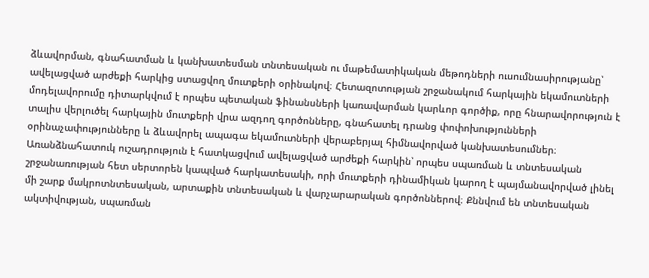ձևավորման, գնահատման և կանխատեսման տնտեսական ու մաթեմատիկական մեթոդների ուսումնասիրությանը՝ ավելացված արժեքի հարկից ստացվող մուտքերի օրինակով։ Հետազոտության շրջանակում հարկային եկամուտների մոդելավորումը դիտարկվում է որպես պետական ֆինանսների կառավարման կարևոր գործիք, որը հնարավորություն է տալիս վերլուծել հարկային մուտքերի վրա ազդող գործոնները, գնահատել դրանց փոփոխությունների օրինաչափությունները և ձևավորել ապագա եկամուտների վերաբերյալ հիմնավորված կանխատեսումներ։ Առանձնահատուկ ուշադրություն է հատկացվում ավելացված արժեքի հարկին՝ որպես սպառման և տնտեսական շրջանառության հետ սերտորեն կապված հարկատեսակի, որի մուտքերի դինամիկան կարող է պայմանավորված լինել մի շարք մակրոտնտեսական, արտաքին տնտեսական և վարչարարական գործոններով։ Քննվում են տնտեսական ակտիվության, սպառման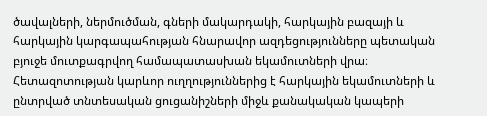ծավալների, ներմուծման, գների մակարդակի, հարկային բազայի և հարկային կարգապահության հնարավոր ազդեցությունները պետական բյուջե մուտքագրվող համապատասխան եկամուտների վրա։ Հետազոտության կարևոր ուղղություններից է հարկային եկամուտների և ընտրված տնտեսական ցուցանիշների միջև քանակական կապերի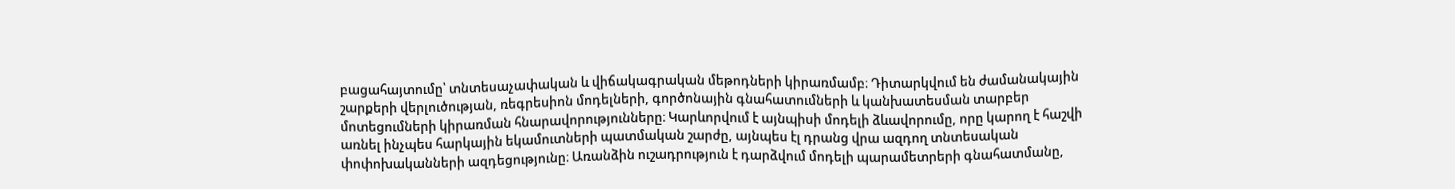բացահայտումը՝ տնտեսաչափական և վիճակագրական մեթոդների կիրառմամբ։ Դիտարկվում են ժամանակային շարքերի վերլուծության, ռեգրեսիոն մոդելների, գործոնային գնահատումների և կանխատեսման տարբեր մոտեցումների կիրառման հնարավորությունները։ Կարևորվում է այնպիսի մոդելի ձևավորումը, որը կարող է հաշվի առնել ինչպես հարկային եկամուտների պատմական շարժը, այնպես էլ դրանց վրա ազդող տնտեսական փոփոխականների ազդեցությունը։ Առանձին ուշադրություն է դարձվում մոդելի պարամետրերի գնահատմանը,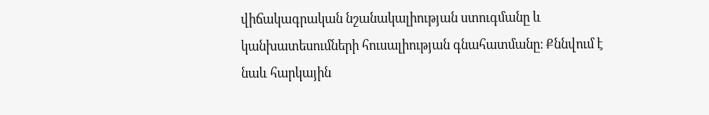վիճակագրական նշանակալիության ստուգմանը և կանխատեսումների հուսալիության գնահատմանը։ Քննվում է նաև հարկային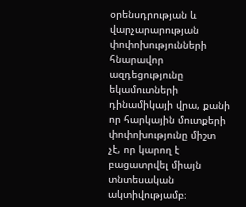օրենսդրության և վարչարարության փոփոխությունների հնարավոր ազդեցությունը եկամուտների դինամիկայի վրա, քանի որ հարկային մուտքերի փոփոխությունը միշտ չէ, որ կարող է բացատրվել միայն տնտեսական ակտիվությամբ։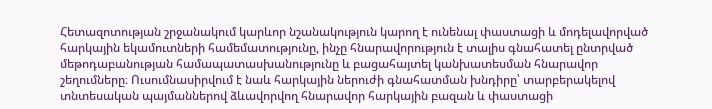Հետազոտության շրջանակում կարևոր նշանակություն կարող է ունենալ փաստացի և մոդելավորված հարկային եկամուտների համեմատությունը, ինչը հնարավորություն է տալիս գնահատել ընտրված մեթոդաբանության համապատասխանությունը և բացահայտել կանխատեսման հնարավոր շեղումները։ Ուսումնասիրվում է նաև հարկային ներուժի գնահատման խնդիրը՝ տարբերակելով տնտեսական պայմաններով ձևավորվող հնարավոր հարկային բազան և փաստացի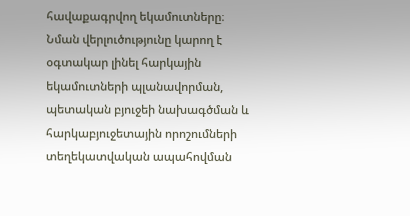հավաքագրվող եկամուտները։ Նման վերլուծությունը կարող է օգտակար լինել հարկային եկամուտների պլանավորման, պետական բյուջեի նախագծման և հարկաբյուջետային որոշումների տեղեկատվական ապահովման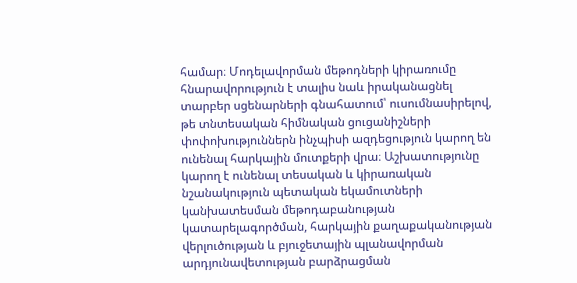համար։ Մոդելավորման մեթոդների կիրառումը հնարավորություն է տալիս նաև իրականացնել տարբեր սցենարների գնահատում՝ ուսումնասիրելով, թե տնտեսական հիմնական ցուցանիշների փոփոխություններն ինչպիսի ազդեցություն կարող են ունենալ հարկային մուտքերի վրա։ Աշխատությունը կարող է ունենալ տեսական և կիրառական նշանակություն պետական եկամուտների կանխատեսման մեթոդաբանության կատարելագործման, հարկային քաղաքականության վերլուծության և բյուջետային պլանավորման արդյունավետության բարձրացման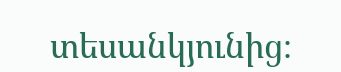տեսանկյունից։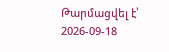Թարմացվել է՝ 2026-09-18